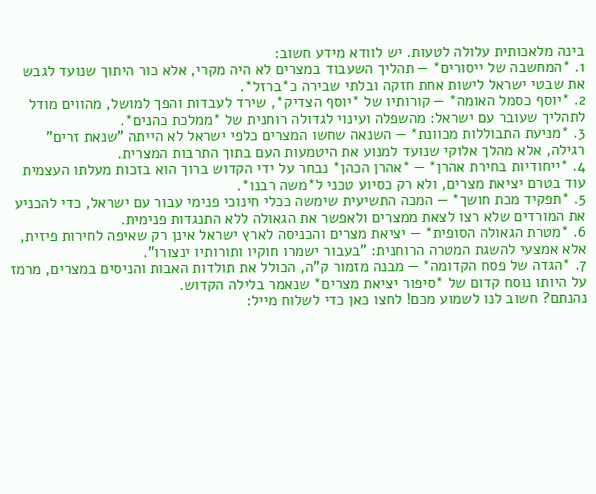בינה מלאכותית עלולה לטעות. יש לוודא מידע חשוב:
1. *המחשבה של ייסורים* — תהליך השעבוד במצרים לא היה מקרי, אלא כור היתוך שנועד לגבש את שבטי ישראל לישות אחת חזקה ובלתי שבירה כ*ברזל*.
2. *יוסף כסמל האומה* — קורותיו של *יוסף הצדיק*, שירד לעבדות והפך למושל, מהווים מודל לתהליך שעובר עם ישראל: מהשפלה ועינוי לגדולה רוחנית של *ממלכת כהנים*.
3. *מניעת התבוללות מכוונת* — השנאה שחשו המצרים כלפי ישראל לא הייתה "שנאת זרים" רגילה, אלא מהלך אלוקי שנועד למנוע את היטמעות העם בתוך התרבות המצרית.
4. *ייחודיות בחירת אהרן* — *אהרן הכהן* נבחר על ידי הקדוש ברוך הוא בזכות מעלתו העצמית עוד בטרם יציאת מצרים, ולא רק כסיוע טכני ל*משה רבנו*.
5. *תפקיד מכת חושך* — המכה התשיעית שימשה ככלי חינוכי פנימי עבור עם ישראל, כדי להכניע את המורדים שלא רצו לצאת ממצרים ולאפשר את הגאולה ללא התנגדות פנימית.
6. *מטרת הגאולה הסופית* — יציאת מצרים והכניסה לארץ ישראל אינן רק שאיפה לחירות פיזית, אלא אמצעי להשגת המטרה הרוחנית: "בעבור ישמרו חוקיו ותורותיו ינצורו".
7. *הגדה של פסח הקדומה* — מבנה מזמור ק"ה, הכולל את תולדות האבות והניסים במצרים, מרמז על היותו נוסח קדום של *סיפור יציאת מצרים* שנאמר בלילה הקדוש.
נהנתם? חשוב לנו לשמוע מכם! לחצו כאן כדי לשלוח מייל: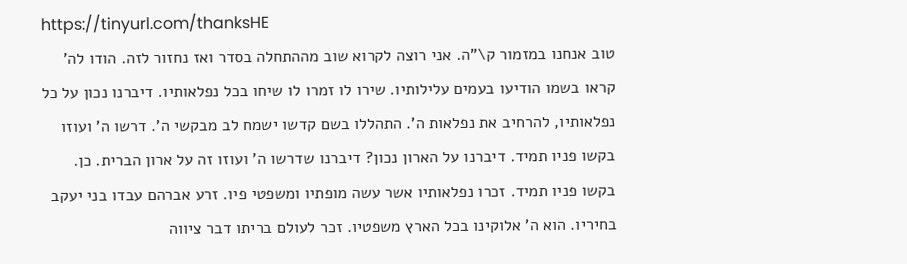https://tinyurl.com/thanksHE
טוב אנחנו במזמור ק\"ה. אני רוצה לקרוא שוב מההתחלה בסדר ואז נחזור לזה. הודו לה' קראו בשמו הודיעו בעמים עלילותיו. שירו לו זמרו לו שיחו בכל נפלאותיו. דיברנו נכון על כל נפלאותיו, להרחיב את נפלאות ה'. התהללו בשם קדשו ישמח לב מבקשי ה'. דרשו ה' ועוזו בקשו פניו תמיד. דיברנו על הארון נכון? דיברנו שדרשו ה' ועוזו זה על ארון הברית. כן. בקשו פניו תמיד. זכרו נפלאותיו אשר עשה מופתיו ומשפטי פיו. זרע אברהם עבדו בני יעקב בחיריו. הוא ה' אלוקינו בכל הארץ משפטיו. זכר לעולם בריתו דבר ציווה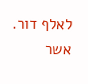לאלף דור. אשר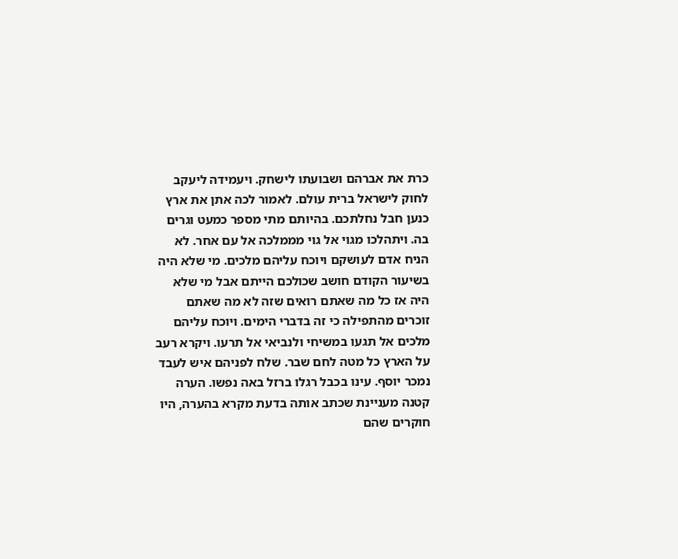כרת את אברהם ושבועתו לישחק. ויעמידה ליעקב לחוק לישראל ברית עולם. לאמור לכה אתן את ארץ כנען חבל נחלתכם. בהיותם מתי מספר כמעט וגרים בה. ויתהלכו מגוי אל גוי מממלכה אל עם אחר. לא הניח אדם לעושקם ויוכח עליהם מלכים. מי שלא היה בשיעור הקודם חושב שכולכם הייתם אבל מי שלא היה אז כל מה שאתם רואים שזה לא מה שאתם זוכרים מהתפילה כי זה בדברי הימים. ויוכח עליהם מלכים אל תגעו במשיחי ולנביאי אל תרעו. ויקרא רעב על הארץ כל מטה לחם שבר. שלח לפניהם איש לעבד נמכר יוסף. עינו בכבל רגלו ברזל באה נפשו. הערה קטנה מעניינת שכתב אותה בדעת מקרא בהערה, היו חוקרים שהם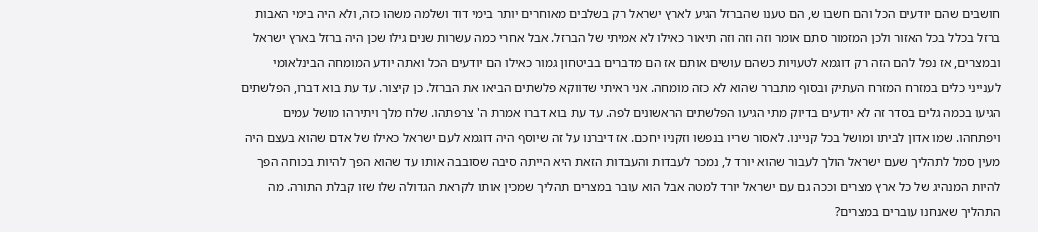חושבים שהם יודעים הכל והם חשבו ש, הם טענו שהברזל הגיע לארץ ישראל רק בשלבים מאוחרים יותר בימי דוד ושלמה משהו כזה, ולא היה בימי האבות ברזל בכלל בכל האזור ולכן המזמור סתם אומר וזה וזה וזה תיאור כאילו לא אמיתי של הברזל. אבל אחרי כמה עשרות שנים גילו שכן היה ברזל בארץ ישראל ובמצרים, אז נפל להם הזה רק דוגמא לטעויות כשהם עושים אותם אז הם מדברים בביטחון גמור כאילו הם יודעים הכל ואתה יודע המומחה הבינלאומי לענייני כלים במזרח המזרח העתיק ובסוף מתברר שהוא לא כזה מומחה. אני ראיתי שדווקא פלשתים הביאו את הברזל. כן קיצור. עד עת בוא דברו, הפלשתים הגיעו בכמה גלים בסדר זה לא יודעים בדיוק מתי הגיעו הפלשתים הראשונים לפה. עד עת בוא דברו אמרת ה' צרפתהו. שלח מלך ויתירהו מושל עמים ויפתחהו. שמו אדון לביתו ומושל בכל קניינו. לאסור שריו בנפשו וזקניו יחכם. אז דיברנו על זה שיוסף היה דוגמא לעם ישראל כאילו של אדם שהוא בעצם היה מעין סמל לתהליך שעם ישראל הולך לעבור שהוא יורד ל, נמכר לעבדות והעבדות הזאת היא הייתה סיבה שסובבה אותו עד שהוא הפך להיות בכוחה הפך להיות המנהיג של כל ארץ מצרים וככה גם עם ישראל יורד למטה אבל הוא עובר במצרים תהליך שמכין אותו לקראת הגדולה שלו שזו קבלת התורה. מה התהליך שאנחנו עוברים במצרים?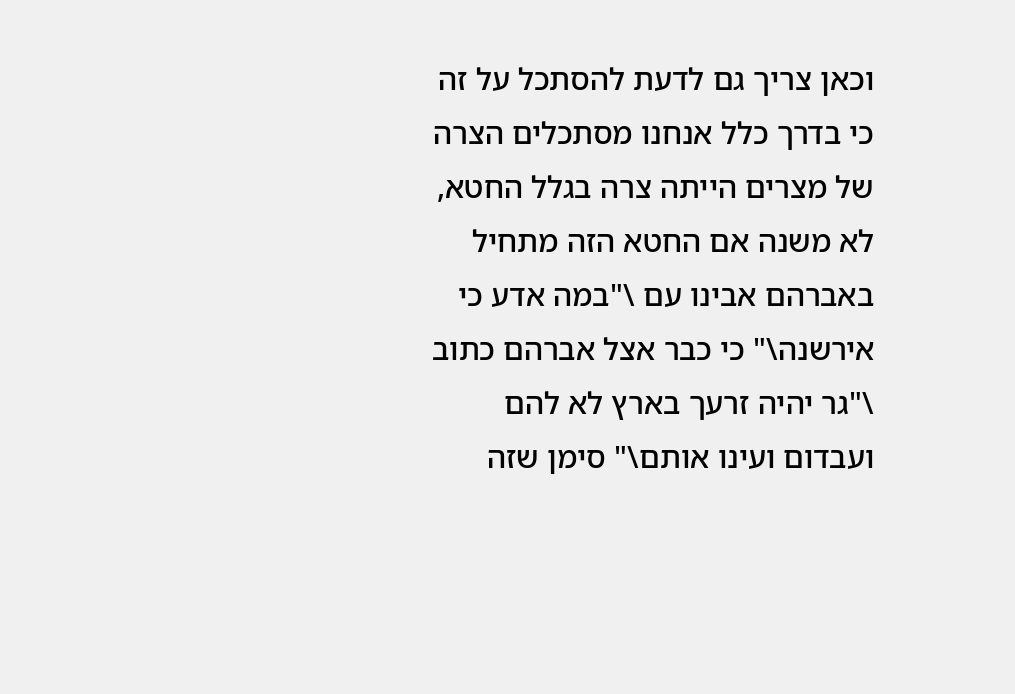וכאן צריך גם לדעת להסתכל על זה כי בדרך כלל אנחנו מסתכלים הצרה של מצרים הייתה צרה בגלל החטא, לא משנה אם החטא הזה מתחיל באברהם אבינו עם \"במה אדע כי אירשנה\" כי כבר אצל אברהם כתוב \"גר יהיה זרעך בארץ לא להם ועבדום ועינו אותם\" סימן שזה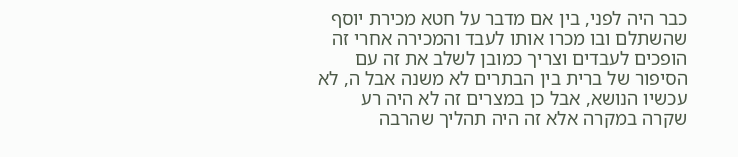כבר היה לפני, בין אם מדבר על חטא מכירת יוסף שהשתלם ובו מכרו אותו לעבד והמכירה אחרי זה הופכים לעבדים וצריך כמובן לשלב את זה עם הסיפור של ברית בין הבתרים לא משנה אבל ה, לא עכשיו הנושא, אבל כן במצרים זה לא היה רע שקרה במקרה אלא זה היה תהליך שהרבה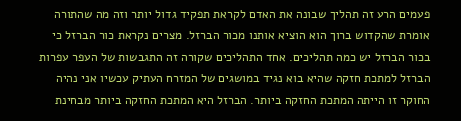פעמים הרע זה תהליך שבונה את האדם לקראת תפקיד גדול יותר וזה מה שהתורה אומרת שהקדוש ברוך הוא הוציא אותנו מכור הברזל. מצרים נקראת כור הברזל כי בכור הברזל יש כמה תהליכים. אחד התהליכים שקורה זה התגבשות של העפר עפרות הברזל למתכת חזקה שהיא בוא נגיד במושגים של המזרח העתיק עכשיו אני נהיה החוקר זו הייתה המתכת החזקה ביותר. הברזל היא המתכת החזקה ביותר מבחינת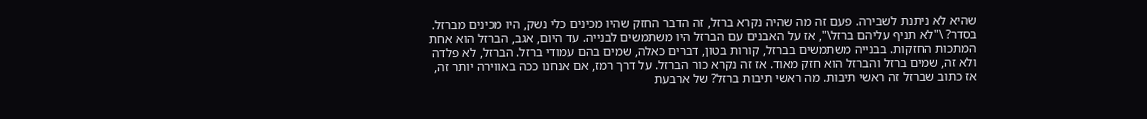שהיא לא ניתנת לשבירה. פעם זה מה שהיה נקרא ברזל, זה הדבר החזק שהיו מכינים כלי נשק, היו מכינים מברזל. בסדר? \"לא תניף עליהם ברזל\", אז על האבנים עם הברזל היו משתמשים לבנייה. עד היום, אגב, הברזל הוא אחת המתכות החזקות. בבנייה משתמשים בברזל, קורות בטון, דברים כאלה, שמים בהם עמודי ברזל. הברזל, לא פלדה ולא זה, שמים ברזל והברזל הוא חזק מאוד. אז זה נקרא כור הברזל. על דרך רמז, אם אנחנו ככה באווירה יותר זה, אז כתוב שברזל זה ראשי תיבות. מה ראשי תיבות ברזל? של ארבעת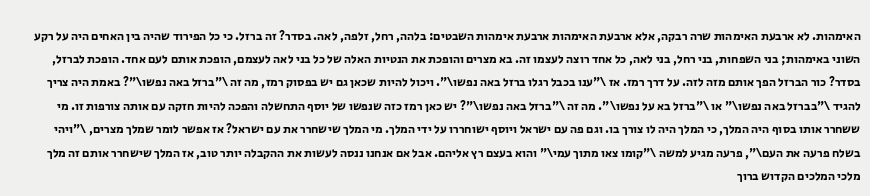האימהות. לא ארבעת האימהות שרה רבקה, אלא ארבעת האימהות ארבעת אימהות השבטים: בלהה, רחל, זלפה, לאה. בסדר? זה ברזל. כי כל הפירוד שהיה בין האחים היה על רקע השוני באימהות; בני השפחות, בני רחל, בני לאה, כל אחד רוצה לעצמו זה. בא מצרים והופכת את הנטיות האלה של כל בני לאה לעצמם, הופכת אותם לעם אחד. הופכת לברזל, בסדר? כור הברזל הפך אותם מזה לזה. על דרך רמז. אז \"ענו בכבל רגלו ברזל באה נפשו\". ויכול להיות שכאן גם יש בפסוק רמז, מה זה \"ברזל באה נפשו\"? באמת היה צריך להגיד \"בברזל באה נפשו\" או \"ברזל בא על נפשו\". מה זה \"ברזל באה נפשו\"? יש כאן רמז כזה שנפשו של יוסף התחשלה והפכה להיות חזקה עם אותה צורפות זו. מי ששחרר אותו בסוף היה המלך, כי המלך היה לו צורך בו. וגם פה עם ישראל ויוסף ישוחררו על ידי המלך. מי המלך שישחרר את עם ישראל? אז אפשר לומר שמלך מצרים, \"ויהי בשלח פרעה את העם\", פרעה מגיע למשה \"קומו צאו מתוך עמי\" והוא בעצם רץ אליהם. אבל אם אנחנו ננסה לעשות את ההקבלה יותר טוב, אז המלך שישחרר אותם זה מלך מלכי המלכים הקדוש ברוך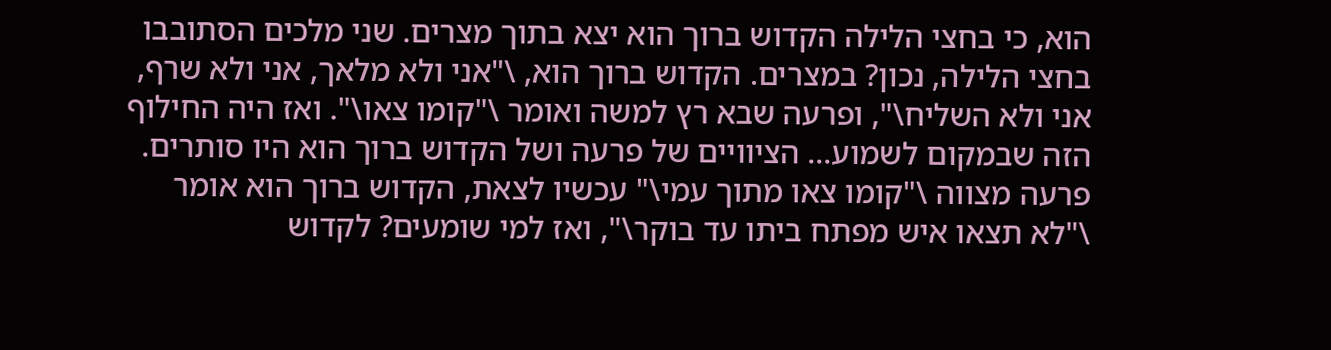הוא, כי בחצי הלילה הקדוש ברוך הוא יצא בתוך מצרים. שני מלכים הסתובבו בחצי הלילה, נכון? במצרים. הקדוש ברוך הוא, \"אני ולא מלאך, אני ולא שרף, אני ולא השליח\", ופרעה שבא רץ למשה ואומר \"קומו צאו\". ואז היה החילוף הזה שבמקום לשמוע... הציוויים של פרעה ושל הקדוש ברוך הוא היו סותרים. פרעה מצווה \"קומו צאו מתוך עמי\" עכשיו לצאת, הקדוש ברוך הוא אומר \"לא תצאו איש מפתח ביתו עד בוקר\", ואז למי שומעים? לקדוש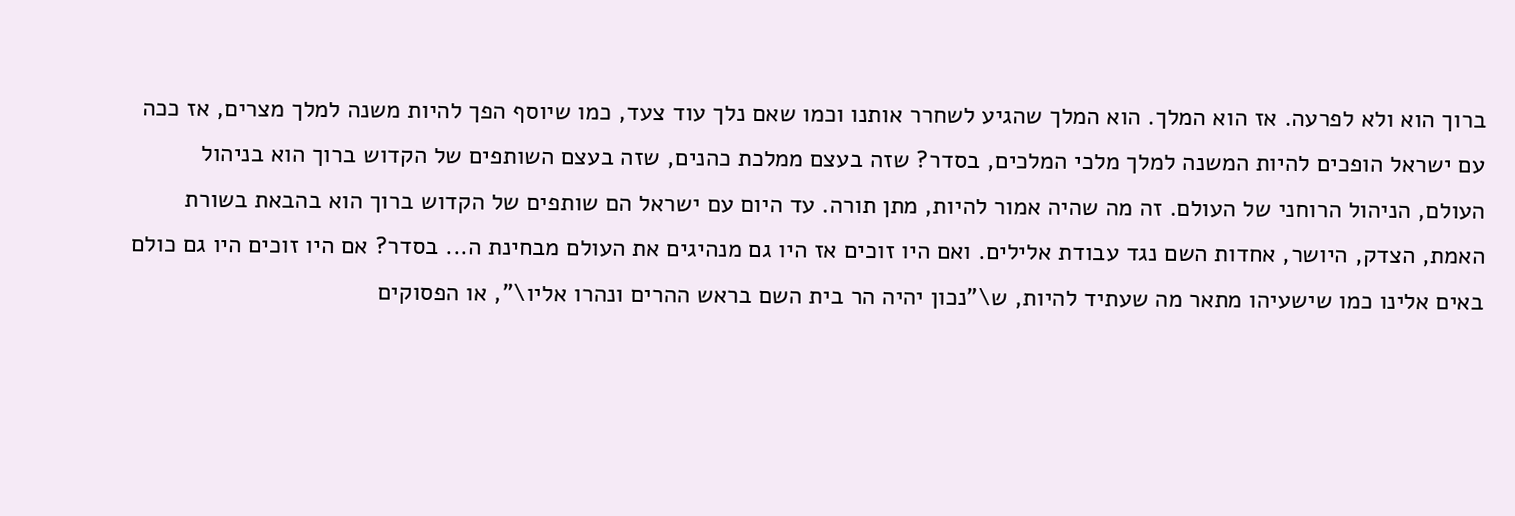ברוך הוא ולא לפרעה. אז הוא המלך. הוא המלך שהגיע לשחרר אותנו וכמו שאם נלך עוד צעד, כמו שיוסף הפך להיות משנה למלך מצרים, אז ככה עם ישראל הופכים להיות המשנה למלך מלכי המלכים, בסדר? שזה בעצם ממלכת כהנים, שזה בעצם השותפים של הקדוש ברוך הוא בניהול העולם, הניהול הרוחני של העולם. זה מה שהיה אמור להיות, מתן תורה. עד היום עם ישראל הם שותפים של הקדוש ברוך הוא בהבאת בשורת האמת, הצדק, היושר, אחדות השם נגד עבודת אלילים. ואם היו זוכים אז היו גם מנהיגים את העולם מבחינת ה... בסדר? אם היו זוכים היו גם כולם באים אלינו כמו שישעיהו מתאר מה שעתיד להיות, ש\"נכון יהיה הר בית השם בראש ההרים ונהרו אליו\", או הפסוקים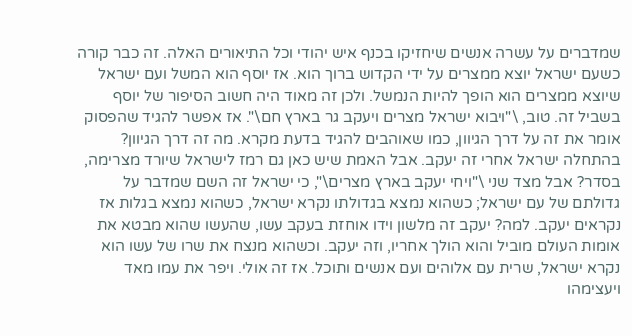שמדברים על עשרה אנשים שיחזיקו בכנף איש יהודי וכל התיאורים האלה. זה כבר קורה כשעם ישראל יוצא ממצרים על ידי הקדוש ברוך הוא. אז יוסף הוא המשל ועם ישראל שיוצא ממצרים הוא הופך להיות הנמשל. ולכן זה מאוד היה חשוב הסיפור של יוסף בשביל זה. טוב, \"ויבוא ישראל מצרים ויעקב גר בארץ חם\". אז אפשר להגיד שהפסוק אומר את זה על דרך הגיוון, כמו שאוהבים להגיד בדעת מקרא. מה זה דרך הגיוון? בהתחלה ישראל אחרי זה יעקב. אבל האמת שיש כאן גם רמז לישראל שיורד מצרימה, בסדר? אבל מצד שני \"ויחי יעקב בארץ מצרים\", כי ישראל זה השם שמדבר על גדולתם של עם ישראל; כשהוא נמצא בגדולתו נקרא ישראל, כשהוא נמצא בגלות אז נקראים יעקב. למה? יעקב זה מלשון וידו אוחזת בעקב עשו, שהעשו שהוא מבטא את אומות העולם מוביל והוא הולך אחריו, וזה יעקב. וכשהוא מנצח את שרו של עשו הוא נקרא ישראל, שרית עם אלוהים ועם אנשים ותוכל. אז זה אולי. ויפר את עמו מאד ויעצימהו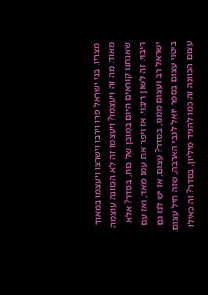מצריו. בני ישראל פרו וירבו וישרצו ויעצמו במאוד מאוד. מה זה ויעצמו? ויעצמו זה לא הכוונה עוצמה שאנחנו קוראים היום במובן של כוח, בסדר? אלא ריבוי. זה לשון ריבוי. אז ויפר את עמו מאד, ואז עם ישראל רב ועצום ממנו, בסדר? עצום, אז יש לנו גם ביטוי עצום בספר יואל לגבי הארבה, שזה חיל עצום. עצום הכוונה זה כמו להגיד מיליון, בסדר? זה כאילו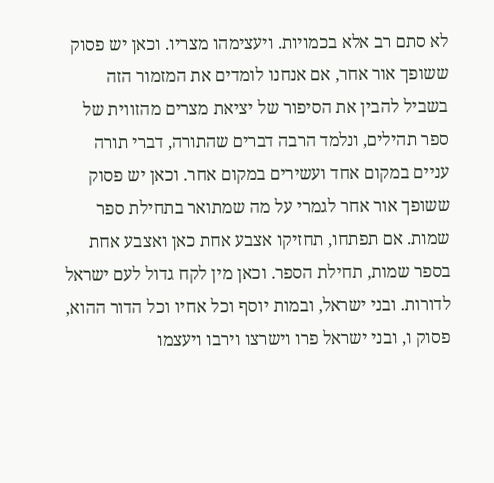לא סתם רב אלא בכמויות. ויעצימהו מצריו. וכאן יש פסוק ששופך אור אחר, אם אנחנו לומדים את המזמור הזה בשביל להבין את הסיפור של יציאת מצרים מהזווית של ספר תהילים, ונלמד הרבה דברים שהתורה, דברי תורה עניים במקום אחד ועשירים במקום אחר. וכאן יש פסוק ששופך אור אחר לגמרי על מה שמתואר בתחילת ספר שמות. אם תפתחו, תחזיקו אצבע אחת כאן ואצבע אחת בספר שמות, תחילת הספר. וכאן מין לקח גדול לעם ישראל לדורות. ובני ישראל, ובמות יוסף וכל אחיו וכל הדור ההוא, פסוק ו, ובני ישראל פרו וישרצו וירבו ויעצמו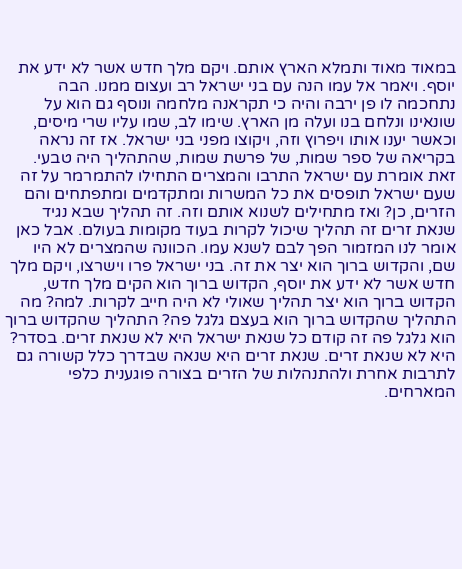במאוד מאוד ותמלא הארץ אותם. ויקם מלך חדש אשר לא ידע את יוסף. ויאמר אל עמו הנה עם בני ישראל רב ועצום ממנו. הבה נתחכמה לו פן ירבה והיה כי תקראנה מלחמה ונוסף גם הוא על שונאינו ונלחם בנו ועלה מן הארץ. שימו לב, שמו עליו שרי מיסים, וכאשר יענו אותו ויפרוץ וזה, ויקוצו מפני בני ישראל. אז זה נראה בקריאה של ספר שמות, של פרשת שמות, שהתהליך היה טבעי. זאת אומרת עם ישראל התרבו והמצרים התחילו להתמרמר על זה שעם ישראל תופסים את כל המשרות ומתקדמים ומתפתחים והם הזרים, כן? ואז מתחילים לשנוא אותם וזה. זה תהליך שבא נגיד שנאת זרים זה תהליך שיכול לקרות בעוד מקומות בעולם. אבל כאן אומר לנו המזמור הפך לבם לשנא עמו. הכוונה שהמצרים לא היו שם, והקדוש ברוך הוא יצר את זה. בני ישראל פרו וישרצו, ויקם מלך חדש אשר לא ידע את יוסף, הקדוש ברוך הוא הקים מלך חדש, הקדוש ברוך הוא יצר תהליך שאולי לא היה חייב לקרות. למה? מה התהליך שהקדוש ברוך הוא בעצם גלגל פה? התהליך שהקדוש ברוך הוא גלגל פה זה קודם כל שנאת ישראל היא לא שנאת זרים. בסדר? היא לא שנאת זרים. שנאת זרים היא שנאה שבדרך כלל קשורה גם לתרבות אחרת ולהתנהלות של הזרים בצורה פוגענית כלפי המארחים.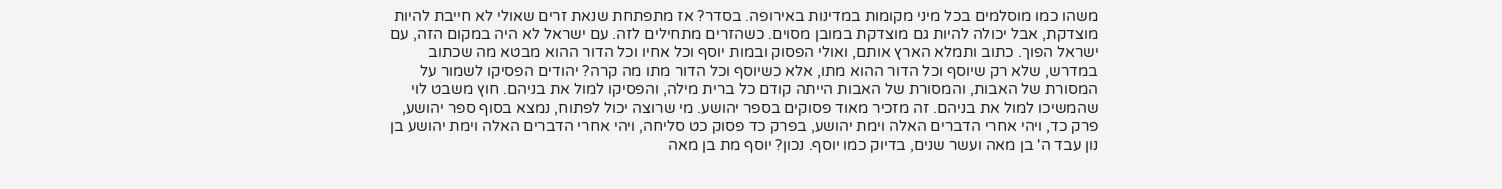משהו כמו מוסלמים בכל מיני מקומות במדינות באירופה. בסדר? אז מתפתחת שנאת זרים שאולי לא חייבת להיות מוצדקת, אבל יכולה להיות גם מוצדקת במובן מסוים. כשהזרים מתחילים לזה. עם ישראל לא היה במקום הזה, עם ישראל הפוך. כתוב ותמלא הארץ אותם, ואולי הפסוק ובמות יוסף וכל אחיו וכל הדור ההוא מבטא מה שכתוב במדרש, שלא רק שיוסף וכל הדור ההוא מתו, אלא כשיוסף וכל הדור מתו מה קרה? יהודים הפסיקו לשמור על המסורת של האבות, והמסורת של האבות הייתה קודם כל ברית מילה, והפסיקו למול את בניהם. חוץ משבט לוי שהמשיכו למול את בניהם. זה מזכיר מאוד פסוקים בספר יהושע. מי שרוצה יכול לפתוח, נמצא בסוף ספר יהושע, פרק כד, ויהי אחרי הדברים האלה וימת יהושע, בפרק כד פסוק כט סליחה, ויהי אחרי הדברים האלה וימת יהושע בן נון עבד ה' בן מאה ועשר שנים, בדיוק כמו יוסף. נכון? יוסף מת בן מאה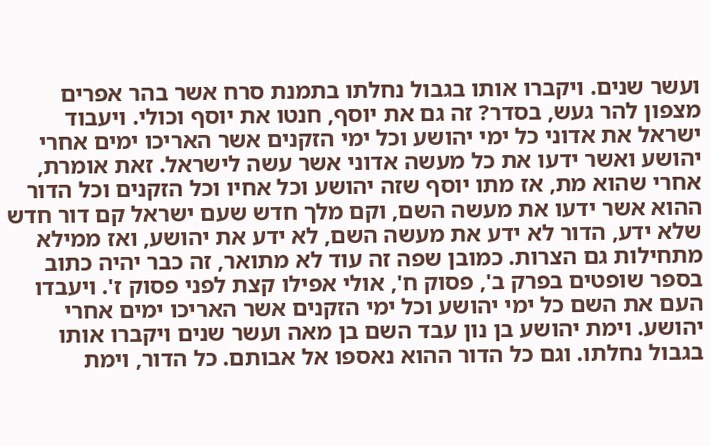ועשר שנים. ויקברו אותו בגבול נחלתו בתמנת סרח אשר בהר אפרים מצפון להר געש, בסדר? זה גם את יוסף, חנטו את יוסף וכולי. ויעבוד ישראל את אדוני כל ימי יהושע וכל ימי הזקנים אשר האריכו ימים אחרי יהושע ואשר ידעו את כל מעשה אדוני אשר עשה לישראל. זאת אומרת, אחרי שהוא מת, אז מתו יוסף שזה יהושע וכל אחיו וכל הזקנים וכל הדור ההוא אשר ידעו את מעשה השם, וקם מלך חדש שעם ישראל קם דור חדש שלא ידע, הדור לא ידע את מעשה השם, לא ידע את יהושע, ואז ממילא מתחילות גם הצרות. כמובן שפה זה עוד לא מתואר, זה כבר יהיה כתוב בספר שופטים בפרק ב', פסוק ח', אולי אפילו קצת לפני פסוק ז'. ויעבדו העם את השם כל ימי יהושע וכל ימי הזקנים אשר האריכו ימים אחרי יהושע. וימת יהושע בן נון עבד השם בן מאה ועשר שנים ויקברו אותו בגבול נחלתו. וגם כל הדור ההוא נאספו אל אבותם. כל הדור, וימת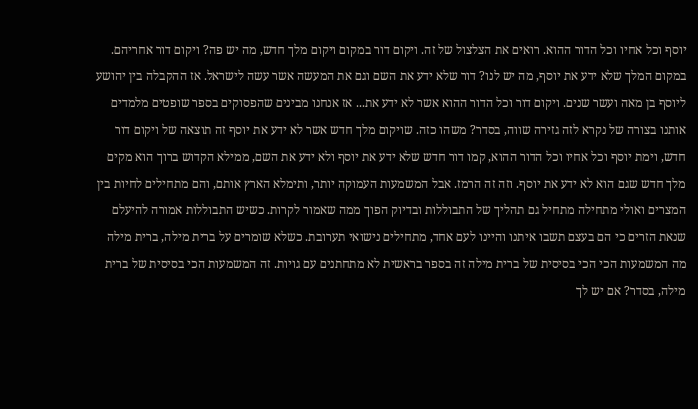יוסף וכל אחיו וכל הדור ההוא. רואים את הצלצול של זה. ויקום דור במקום ויקום מלך חדש, מה יש פה? ויקום דור אחריהם. במקום המלך שלא ידע את יוסף, מה יש לנו? דור שלא ידע את השם וגם את המעשה אשר עשה לישראל. אז ההקבלה בין יהושע ליוסף בן מאה ועשר שנים. ויקום דור וכל הדור ההוא אשר לא ידע את... אז אנחנו מבינים שהפסוקים בספר שופטים מלמדים אותנו בצורה של נקרא לזה גזירה שווה, בסדר? משהו כזה. שויקום מלך חדש אשר לא ידע את יוסף זה תוצאה של ויקום דור חדש, וימת יוסף וכל אחיו וכל הדור ההוא, קמו דור חדש שלא ידע את יוסף ולא ידע את השם, ממילא הקדוש ברוך הוא מקים מלך חדש שגם הוא לא ידע את יוסף. וזה זה הרמז. אבל המשמעות העמוקה יותר, ותימלא הארץ אותם, והם מתחילים לחיות בין המצרים ואולי מתחילה מתחיל גם תהליך של התבוללות ובדיוק הפוך ממה שאמור לקרות. כשיש התבוללות אמורה להיעלם שנאת הזרים כי הם בעצם תשבו איתנו והיינו לעם אחד, מתחילים נישואי תערובת. כשלא שומרים על ברית מילה, ברית מילה מה המשמעות הכי הכי בסיסית של ברית מילה זה בספר בראשית לא מתחתנים עם גויות. זה המשמעות הכי בסיסית של ברית מילה, בסדר? אם יש לך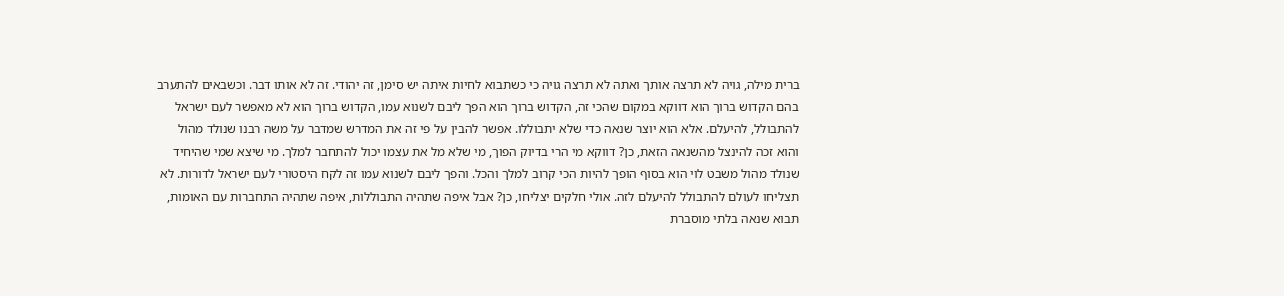ברית מילה, גויה לא תרצה אותך ואתה לא תרצה גויה כי כשתבוא לחיות איתה יש סימן, זה יהודי. זה לא אותו דבר. וכשבאים להתערב בהם הקדוש ברוך הוא דווקא במקום שהכי זה, הקדוש ברוך הוא הפך ליבם לשנוא עמו, הקדוש ברוך הוא לא מאפשר לעם ישראל להתבולל, להיעלם. אלא הוא יוצר שנאה כדי שלא יתבוללו. אפשר להבין על פי זה את המדרש שמדבר על משה רבנו שנולד מהול והוא זכה להינצל מהשנאה הזאת, כן? דווקא מי הרי בדיוק הפוך, מי שלא מל את עצמו יכול להתחבר למלך. מי שיצא שמי שהיחיד שנולד מהול משבט לוי הוא בסוף הופך להיות הכי קרוב למלך והכל. והפך ליבם לשנוא עמו זה לקח היסטורי לעם ישראל לדורות. לא תצליחו לעולם להתבולל להיעלם לזה. אולי חלקים יצליחו, כן? אבל איפה שתהיה התבוללות, איפה שתהיה התחברות עם האומות, תבוא שנאה בלתי מוסברת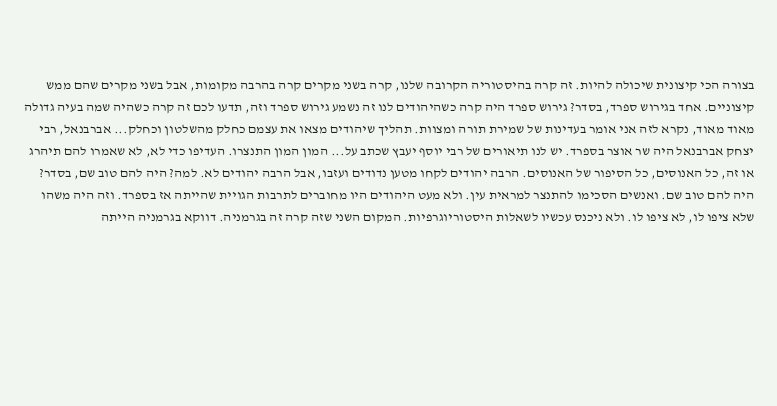בצורה הכי קיצונית שיכולה להיות. זה קרה בהיסטוריה הקרובה שלנו, קרה בשני מקרים קרה בהרבה מקומות, אבל בשני מקרים שהם ממש קיצוניים. אחד בגירוש ספרד, בסדר? גירוש ספרד היה קרה כשהיהודים לנו זה נשמע גירוש ספרד וזה, תדעו לכם זה קרה כשהיה שמה בעיה גדולה מאוד מאוד, נקרא לזה אני אומר בעדינות של שמירת תורה ומצוות. תהליך שיהודים מצאו את עצמם כחלק מהשלטון וכחלק... אברבנאל, רבי יצחק אברבנאל היה שר אוצר בספרד. יש לנו תיאורים של רבי יוסף יעבץ שכתב על... המון המון התנצרו. העדיפו כדי לא, לא שאמרו להם תיהרג או זה, כל האנוסים, כל הסיפור של האנוסים. הרבה יהודים לקחו מטען נדודים ועזבו, אבל הרבה יהודים לא. למה? היה להם טוב שם, בסדר? היה להם טוב שם. ואנשים הסכימו להתנצר למראית עין. ולא מעט היהודים היו מחוברים לתרבות הגויית שהייתה אז בספרד. וזה היה משהו שלא ציפו לו, לא ציפו לו. ולא ניכנס עכשיו לשאלות היסטוריוגרפיות. המקום השני שזה קרה זה בגרמניה. דווקא בגרמניה הייתה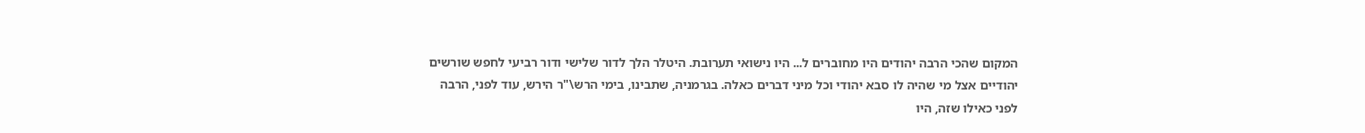המקום שהכי הרבה יהודים היו מחוברים ל... היו נישואי תערובת. היטלר הלך לדור שלישי ודור רביעי לחפש שורשים יהודיים אצל מי שהיה לו סבא יהודי וכל מיני דברים כאלה. בגרמניה, שתבינו, בימי הרש\"ר הירש, עוד לפני, הרבה לפני כאילו שזה, היו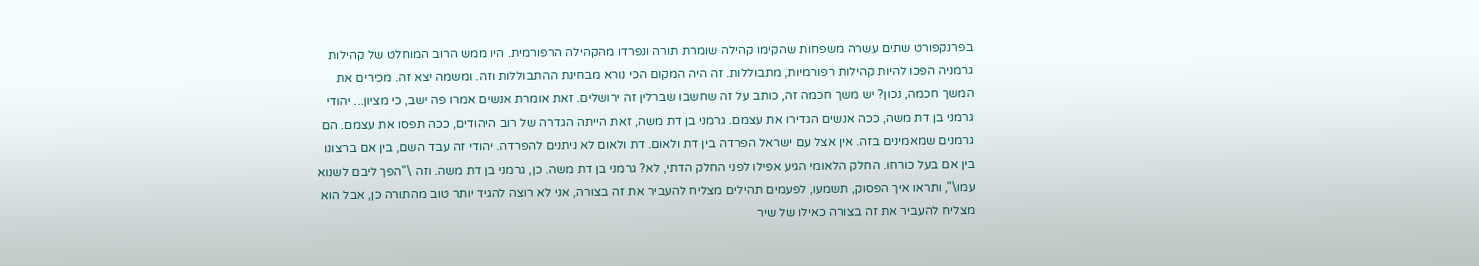בפרנקפורט שתים עשרה משפחות שהקימו קהילה שומרת תורה ונפרדו מהקהילה הרפורמית. היו ממש הרוב המוחלט של קהילות גרמניה הפכו להיות קהילות רפורמיות, מתבוללות. זה היה המקום הכי נורא מבחינת ההתבוללות וזה. ומשמה יצא זה. מכירים את המשך חכמה, נכון? יש משך חכמה זה, כותב על זה שחשבו שברלין זה ירושלים. זאת אומרת אנשים אמרו פה ישב, כי מציון... יהודי גרמני בן דת משה, ככה אנשים הגדירו את עצמם. גרמני בן דת משה, זאת הייתה הגדרה של רוב היהודים, ככה תפסו את עצמם. הם גרמנים שמאמינים בזה. אין אצל עם ישראל הפרדה בין דת ולאום. דת ולאום לא ניתנים להפרדה. יהודי זה עבד השם, בין אם ברצונו בין אם בעל כורחו. החלק הלאומי הגיע אפילו לפני החלק הדתי, לא? גרמני בן דת משה. כן, גרמני בן דת משה. וזה \"הפך ליבם לשנוא עמו\", ותראו איך הפסוק, תשמעו, לפעמים תהילים מצליח להעביר את זה בצורה, אני לא רוצה להגיד יותר טוב מהתורה כן, אבל הוא מצליח להעביר את זה בצורה כאילו של שיר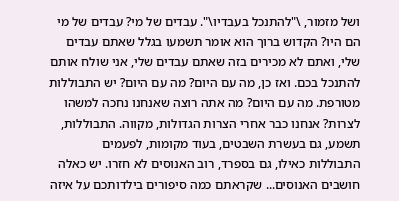ושל מזמור, \"להתנכל בעבדיו\". עבדים של מי? עבדים של מי הם היו? הקדוש ברוך הוא אומר תשמעו בגלל שאתם עבדים שלי, ואתם לא מכירים בזה שאתם עבדים שלי, אני שולח אותם להתנכל בכם. ואז כן, מה עם היום? מה עם היום? יש התבוללות מטורפת. מה עם היום? מה אתה רוצה שאנחנו נחכה למשהו לצרות? אנחנו כבר אחרי הצרות הגדולות, מקווה. התבוללות, תשמע, גם בעשרת השבטים, בעוד מקומות, לפעמים התבוללות כאילו, גם בספרד, רוב האנוסים לא חזרו. יש כאלה חושבים האנוסים... שקראתם כמה סיפורים בילדותכם על איזה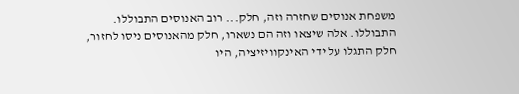משפחת אנוסים שחזרה וזה, חלק... רוב האנוסים התבוללו. התבוללו. אלה שיצאו וזה הם נשארו, חלק מהאנוסים ניסו לחזור, חלק התגלו על ידי האינקוויזיציה, היו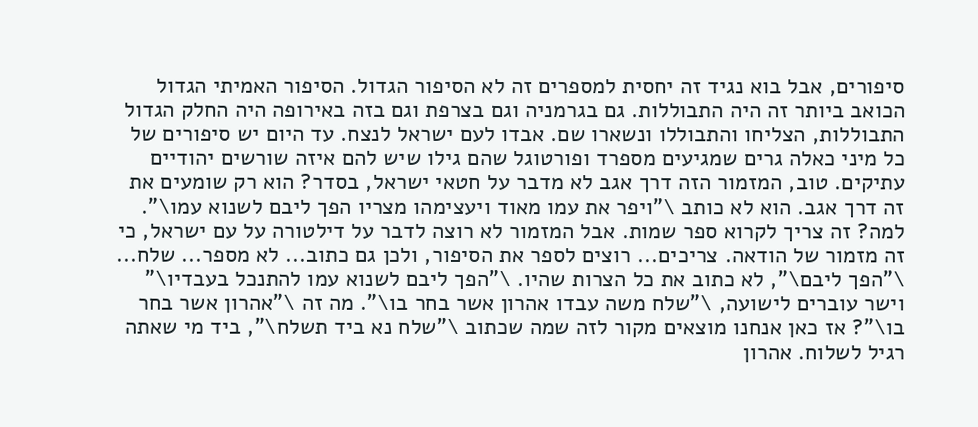סיפורים, אבל בוא נגיד זה יחסית למספרים זה לא הסיפור הגדול. הסיפור האמיתי הגדול הכואב ביותר זה היה התבוללות. גם בגרמניה וגם בצרפת וגם בזה באירופה היה החלק הגדול התבוללות, הצליחו והתבוללו ונשארו שם. אבדו לעם ישראל לנצח. עד היום יש סיפורים של כל מיני כאלה גרים שמגיעים מספרד ופורטוגל שהם גילו שיש להם איזה שורשים יהודיים עתיקים. טוב, המזמור הזה דרך אגב לא מדבר על חטאי ישראל, בסדר? הוא רק שומעים את זה דרך אגב. הוא לא כותב \"ויפר את עמו מאוד ויעצימהו מצריו הפך ליבם לשנוא עמו\". למה? זה צריך לקרוא ספר שמות. אבל המזמור לא רוצה לדבר על דילטורה על עם ישראל, כי זה מזמור של הודאה. צריכים... רוצים לספר את הסיפור, ולכן גם כתוב... לא מספר... שלח... \"הפך ליבם\", לא כתוב את כל הצרות שהיו. \"הפך ליבם לשנוא עמו להתנכל בעבדיו\" וישר עוברים לישועה, \"שלח משה עבדו אהרון אשר בחר בו\". מה זה \"אהרון אשר בחר בו\"? אז כאן אנחנו מוצאים מקור לזה שמה שכתוב \"שלח נא ביד תשלח\", ביד מי שאתה רגיל לשלוח. אהרון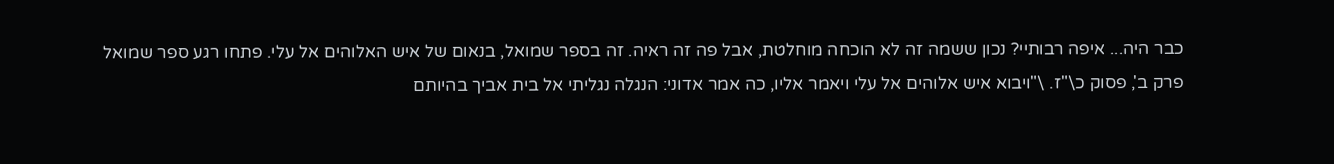כבר היה... איפה רבותיי? נכון ששמה זה לא הוכחה מוחלטת, אבל פה זה ראיה. זה בספר שמואל, בנאום של איש האלוהים אל עלי. פתחו רגע ספר שמואל פרק ב', פסוק כ\"ז. \"ויבוא איש אלוהים אל עלי ויאמר אליו, כה אמר אדוני: הנגלה נגליתי אל בית אביך בהיותם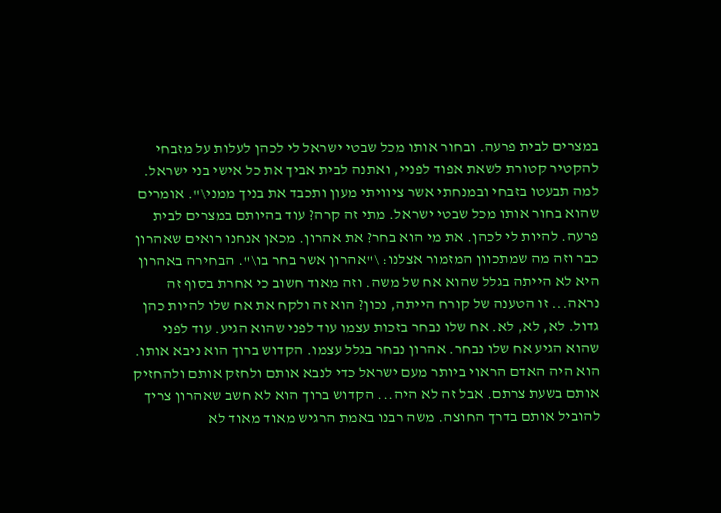במצרים לבית פרעה. ובחור אותו מכל שבטי ישראל לי לכהן לעלות על מזבחי להקטיר קטורת לשאת אפוד לפניי, ואתנה לבית אביך את כל אישי בני ישראל. למה תבעטו בזבחי ובמנחתי אשר ציוויתי מעון ותכבד את בניך ממני\". אומרים שהוא בחור אותו מכל שבטי ישראל. מתי זה קרה? עוד בהיותם במצרים לבית פרעה. להיות לי לכהן. את מי הוא בחר? את אהרון. מכאן אנחנו רואים שאהרון כבר וזה מה שמתכוון המזמור אצלנו: \"אהרון אשר בחר בו\". הבחירה באהרון היא לא הייתה בגלל שהוא אח של משה. וזה מאוד חשוב כי אחרת בסוף זה נראה... זו הטענה של קורח הייתה, נכון? הוא זה ולקח את אח שלו להיות כהן גדול. לא, לא, לא. אח שלו נבחר בזכות עצמו עוד לפני שהוא הגיע. עוד לפני שהוא הגיע אח שלו נבחר. אהרון נבחר בגלל עצמו. הקדוש ברוך הוא ניבא אותו. הוא היה האדם הראוי ביותר מעם ישראל כדי לנבא אותם ולחזק אותם ולהחזיק אותם בשעת צרתם. אבל זה לא היה... הקדוש ברוך הוא לא חשב שאהרון צריך להוביל אותם בדרך החוצה. משה רבנו באמת הרגיש מאוד מאוד לא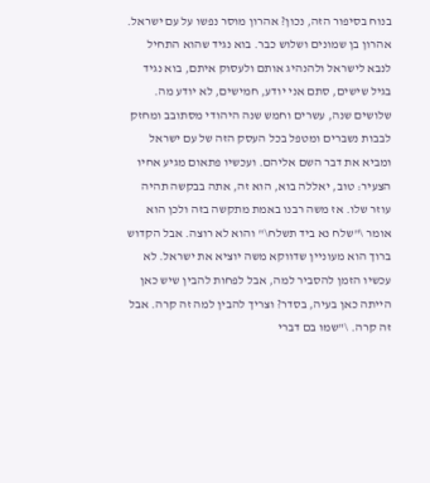בנוח בסיפור הזה, נכון? אהרון מוסר נפשו על עם ישראל. אהרון בן שמונים ושלוש כבר. בוא נגיד שהוא התחיל לנבא לישראל ולהנהיג אותם ולעסוק איתם, בוא נגיד בגיל שישים, סתם אני יודע, חמישים, לא יודע מה. שלושים שנה, עשרים וחמש שנה היהודי מסתובב ומחזק לבבות נשברים ומטפל בכל העסק הזה של עם ישראל ומביא את דבר השם אליהם. ועכשיו פתאום מגיע אחיו הצעיר: טוב, יאללה בוא, הוא זה, אתה בבקשה תהיה עוזר שלו. אז משה רבנו באמת מתקשה בזה ולכן הוא אומר \"שלח נא ביד תשלח\" והוא לא רוצה. אבל הקדוש ברוך הוא מעוניין שדווקא משה יוציא את ישראל. לא עכשיו הזמן להסביר למה, אבל לפחות להבין שיש כאן הייתה כאן בעיה, בסדר? וצריך להבין למה זה קרה. אבל זה קרה. \"שמו בם דברי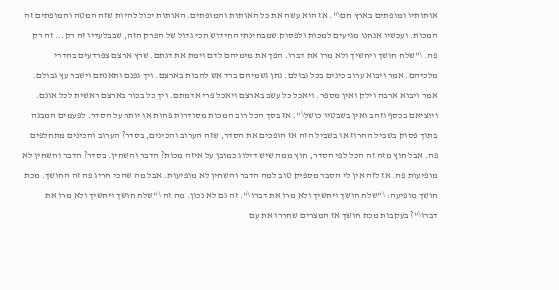אותותיו ומופתים בארץ חם\". אז הוא עשה את כל האותות והמופתים. האותות יכול להיות שזה המטה והמופתים זה המכות. ועכשיו אנחנו מגיעים למכות ולפסוק שמבחינתי החידוש הכי גדול של הפרק הזה, שבבלעדיו זה רק... זה רק פה. \"שלח חושך ויחשיך ולא מרו את דברו. הפך את מימיהם לדם וימת את דגתם. שרץ ארצם צפרדעים בחדרי מלכיהם. אמר ויבוא ערוב כינים בכל גבולם. נתן גשמיהם ברד אש להבות בארצם. ויך גפנם ותאנתם וישבר עץ גבולם. אמר ויבוא ארבה וילק ואין מספר. ויאכל כל עשב בארצם ויאכל פרי אדמתם. ויך כל בכור בארצם ראשית לכל אונם. ויוציאם בכסף וזהב ואין בשבטיו כושל\". אז בסך הכל רוב המכות מסודרות פחות או יותר על הסדר. לפעמים המבנה בתוך פסוק בשביל החרוז או בשביל הזה אז הופכים את הסדר, שזה הערוב והכינים, בסדר? הערוב והכינים מתחלפים פה. אבל חוץ מזה זה הכל לפי הסדר, חוץ ממה שיש דילוג כמובן על איזה מכות? הדבר והשחין. בסדר? הדבר והשחין לא מופיעות פה. אז לזה אין לי הסבר מספיק טוב למה הדבר והשחין לא מופיעות. אבל מה שהכי חריג פה זה החושך. מכת חושך מופיעה: \"שלח חושך ויחשיך ולא מרו את דברו\". זה גם לא נכון. מה זה \"שלח חושך ויחשיך ולא מרו את דברו\"? בעקבות מכת חושך אז המצרים שחררו את עם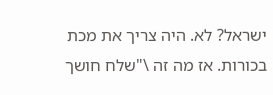ישראל? לא. היה צריך את מכת בכורות. אז מה זה \"שלח חושך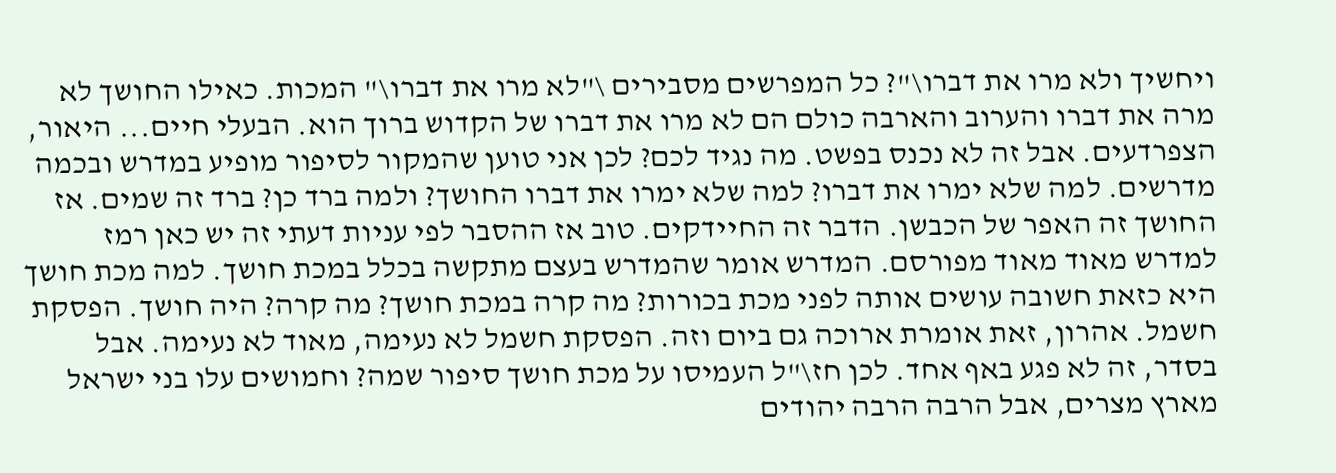ויחשיך ולא מרו את דברו\"? כל המפרשים מסבירים \"לא מרו את דברו\" המכות. כאילו החושך לא מרה את דברו והערוב והארבה כולם הם לא מרו את דברו של הקדוש ברוך הוא. הבעלי חיים... היאור, הצפרדעים. אבל זה לא נכנס בפשט. מה נגיד לכם? לכן אני טוען שהמקור לסיפור מופיע במדרש ובכמה מדרשים. למה שלא ימרו את דברו? למה שלא ימרו את דברו החושך? ולמה ברד כן? ברד זה שמים. אז החושך זה האפר של הכבשן. הדבר זה החיידקים. טוב אז ההסבר לפי עניות דעתי זה יש כאן רמז למדרש מאוד מאוד מפורסם. המדרש אומר שהמדרש בעצם מתקשה בכלל במכת חושך. למה מכת חושך היא כזאת חשובה עושים אותה לפני מכת בכורות? מה קרה במכת חושך? מה קרה? היה חושך. הפסקת חשמל. אהרון, זאת אומרת ארוכה גם ביום וזה. הפסקת חשמל לא נעימה, מאוד לא נעימה. אבל בסדר, זה לא פגע באף אחד. לכן חז\"ל העמיסו על מכת חושך סיפור שמה? וחמושים עלו בני ישראל מארץ מצרים, אבל הרבה הרבה יהודים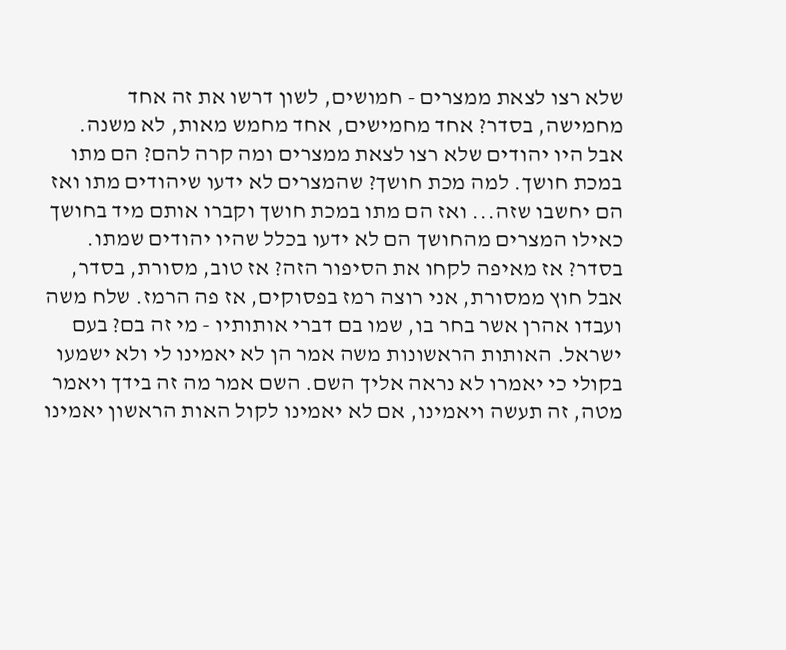שלא רצו לצאת ממצרים - חמושים, לשון דרשו את זה אחד מחמישה, בסדר? אחד מחמישים, אחד מחמש מאות, לא משנה. אבל היו יהודים שלא רצו לצאת ממצרים ומה קרה להם? הם מתו במכת חושך. למה מכת חושך? שהמצרים לא ידעו שיהודים מתו ואז הם יחשבו שזה... ואז הם מתו במכת חושך וקברו אותם מיד בחושך כאילו המצרים מהחושך הם לא ידעו בכלל שהיו יהודים שמתו. בסדר? אז מאיפה לקחו את הסיפור הזה? אז טוב, מסורת, בסדר, אבל חוץ ממסורת, אני רוצה רמז בפסוקים, אז פה הרמז. שלח משה ועבדו אהרן אשר בחר בו, שמו בם דברי אותותיו - מי זה בם? בעם ישראל. האותות הראשונות משה אמר הן לא יאמינו לי ולא ישמעו בקולי כי יאמרו לא נראה אליך השם. השם אמר מה זה בידך ויאמר מטה, זה תעשה ויאמינו, אם לא יאמינו לקול האות הראשון יאמינו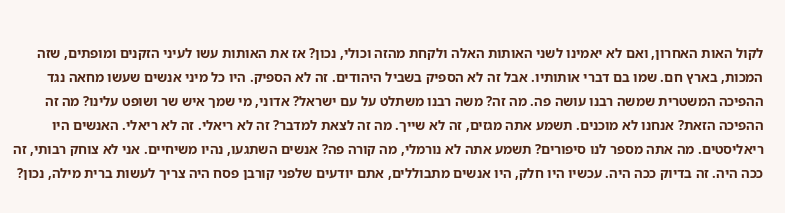לקול האות האחרון, ואם לא יאמינו לשני האותות האלה ולקחת מהזה וכולי, נכון? אז את האותות עשו לעיני הזקנים ומופתים, שזה המכות, בארץ חם. שמו בם דברי אותותיו. אבל זה לא הספיק בשביל היהודים. זה לא הספיק. היו כל מיני אנשים שעשו מחאה נגד ההפיכה המשטרית שמשה רבנו עושה פה. מה זה? משה רבנו משתלט על עם ישראל? אדוני, מי שמך איש שר ושופט עלינו? מה זה ההפיכה הזאת? אנחנו לא מוכנים. תשמע אתה מגזים, זה לא שייך. מה זה לצאת למדבר? זה לא ריאלי. זה לא ריאלי. האנשים היו ריאליסטים. מה אתה מספר לנו סיפורים? תשמע אתה לא נורמלי, מה קורה פה? אנשים השתגעו, נהיו משיחיים. אני לא צוחק רבותי, זה ככה היה. זה בדיוק ככה היה. עכשיו היו חלק, היו אנשים מתבוללים, אתם יודעים שלפני קורבן פסח היה צריך לעשות ברית מילה, נכון?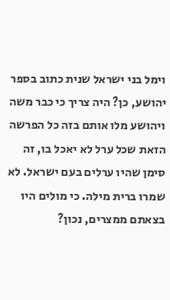וימל בני ישראל שנית כתוב בספר יהושע, כן? היה צריך כי כבר משה ויהושע מלו אותם בזה כל הפרשה הזאת שכל ערל לא יאכל בו, זה סימן שהיו ערלים בעם ישראל. לא שמרו ברית מילה. כי מולים היו בצאתם ממצרים, נכון?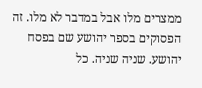ממצרים מלו אבל במדבר לא מלו. זה הפסוקים בספר יהושע שם בפסח יהושע. שניה שניה. כל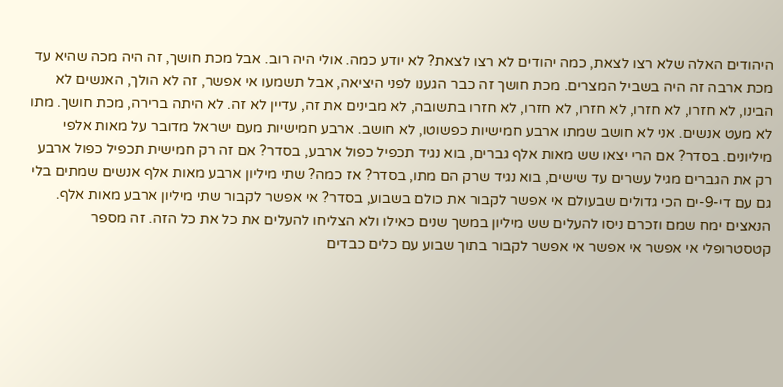היהודים האלה שלא רצו לצאת, כמה יהודים לא רצו לצאת? לא יודע כמה. אולי היה רוב. אבל מכת חושך, זה היה מכה שהיא עד מכת ארבה זה היה בשביל המצרים. מכת חושך זה כבר הגענו לפני היציאה, אבל תשמעו אי אפשר, זה לא הולך, האנשים לא הבינו, לא חזרו, לא חזרו, לא חזרו, לא חזרו, לא חזרו בתשובה, לא מבינים את זה, עדיין לא זה. לא היתה ברירה, מכת חושך. מתו לא מעט אנשים. אני לא חושב שמתו ארבע חמישיות כפשוטו, לא חושב. ארבע חמישיות מעם ישראל מדובר על מאות אלפי מיליונים. בסדר? אם הרי יצאו שש מאות אלף גברים, בוא נגיד תכפיל כפול ארבע, בסדר? אם זה רק חמישית תכפיל כפול ארבע רק את הגברים מגיל עשרים עד שישים, בוא נגיד שרק הם מתו, בסדר? אז כמה? שתי מיליון ארבע מאות אלף אנשים שמתים בלי גם עם די-9-ים הכי גדולים שבעולם אי אפשר לקבור את כולם בשבוע, בסדר? אי אפשר לקבור שתי מיליון ארבע מאות אלף. הנאצים ימח שמם וזכרם ניסו להעלים שש מיליון במשך שנים כאילו ולא הצליחו להעלים את כל את כל הזה. זה מספר קטסטרופלי אי אפשר אי אפשר אי אפשר לקבור בתוך שבוע עם כלים כבדים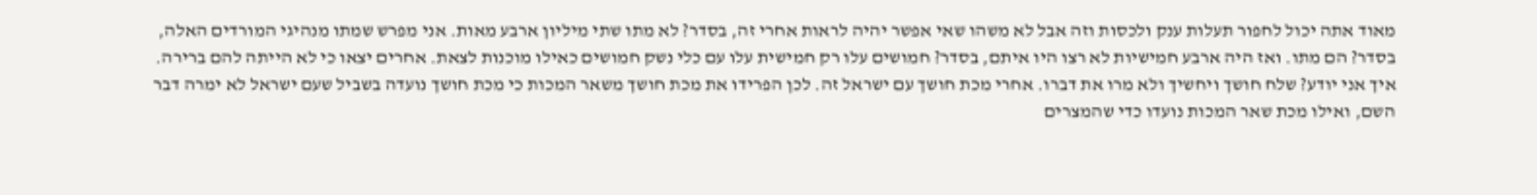מאוד אתה יכול לחפור תעלות ענק ולכסות וזה אבל לא משהו שאי אפשר יהיה לראות אחרי זה, בסדר? לא מתו שתי מיליון ארבע מאות. אני מפרש שמתו מנהיגי המורדים האלה, בסדר? הם מתו. ואז היה ארבע חמישיות לא רצו היו איתם, בסדר? חמושים עלו רק חמישית עלו עם כלי נשק חמושים כאילו מוכנות לצאת. אחרים יצאו כי לא הייתה להם ברירה. איך אני יודע? שלח חושך ויחשיך ולא מרו את דברו. אחרי מכת חושך עם ישראל זה. לכן הפרידו את מכת חושך משאר המכות כי מכת חושך נועדה בשביל שעם ישראל לא ימרה דבר השם, ואילו מכת שאר המכות נועדו כדי שהמצרים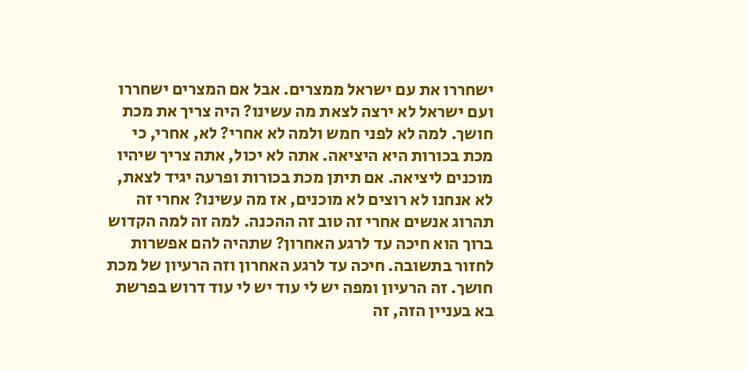ישחררו את עם ישראל ממצרים. אבל אם המצרים ישחררו ועם ישראל לא ירצה לצאת מה עשינו? היה צריך את מכת חושך. למה לא לפני חמש ולמה לא אחרי? לא, אחרי, כי מכת בכורות היא היציאה. אתה לא יכול, אתה צריך שיהיו מוכנים ליציאה. אם תיתן מכת בכורות ופרעה יגיד לצאת, לא אנחנו לא רוצים לא מוכנים, אז מה עשינו? אחרי זה תהרוג אנשים אחרי זה טוב זה ההכנה. למה זה למה הקדוש ברוך הוא חיכה עד לרגע האחרון? שתהיה להם אפשרות לחזור בתשובה. חיכה עד לרגע האחרון וזה הרעיון של מכת חושך. זה הרעיון ומפה יש לי עוד יש לי עוד דרוש בפרשת בא בעניין הזה, זה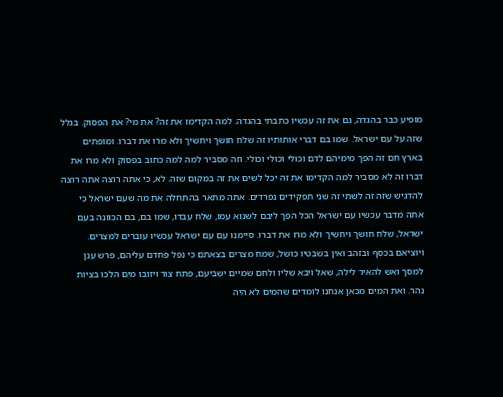מופיע כבר בהגדה, גם את זה עכשיו כתבתי בהגדה. למה הקדימו את זה? את מי? את הפסוק. בגלל שזה על עם ישראל. שמו בם דברי אותותיו זה שלח חושך ויחשיך ולא מרו את דברו. ומופתים בארץ חם זה הפך מימיהם לדם וכולי וכולי וכולי. וזה מסביר למה למה כתוב בפסוק ולא מרו את דברו זה לא מסביר למה הקדימו את זה יכל לשים את זה במקום שזה. לא, כי אתה רוצה אתה רוצה להדגיש שזה זה לשתי זה שני תפקידים נפרדים. אתה מתאר בהתחלה את מה שעם ישראל כי אתה מדבר עכשיו עם ישראל הכל הפך ליבם לשנוא עמו, שלח עבדו, שמו בם, בם הכוונה בעם ישראל, שלח חושך ויחשיך ולא מרו את דברו. סיימנו עם עם ישראל עכשיו עוברים למצרים. ויוציאם בכסף ובזהב ואין בשבטיו כושל, שמח מצרים בצאתם כי נפל פחדם עליהם, פרש ענן למסך ואש להאיר לילה, שאל ויבא שליו ולחם שמיים ישביעם, פתח צור ויזובו מים הלכו בציות נהר. ואת המים מכאן אנחנו לומדים שהמים לא היה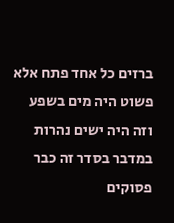ברזים כל אחד פתח אלא פשוט היה מים בשפע וזה היה ישים נהרות במדבר בסדר זה כבר פסוקים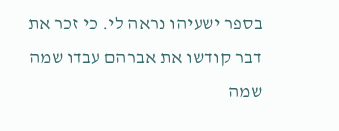בספר ישעיהו נראה לי. כי זכר את דבר קודשו את אברהם עבדו שמה שמה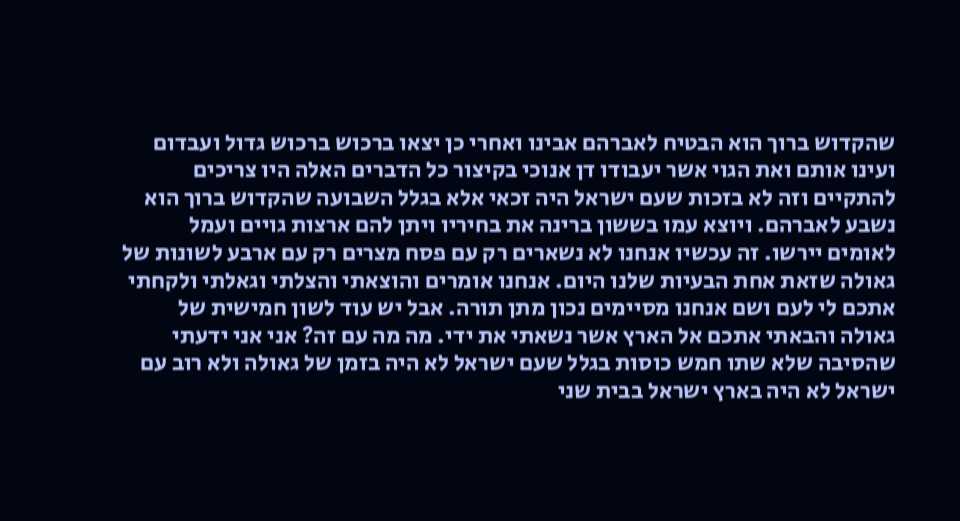שהקדוש ברוך הוא הבטיח לאברהם אבינו ואחרי כן יצאו ברכוש ברכוש גדול ועבדום ועינו אותם ואת הגוי אשר יעבודו דן אנוכי בקיצור כל הדברים האלה היו צריכים להתקיים וזה לא בזכות שעם ישראל היה זכאי אלא בגלל השבועה שהקדוש ברוך הוא נשבע לאברהם. ויוצא עמו בששון ברינה את בחיריו ויתן להם ארצות גויים ועמל לאומים יירשו. זה עכשיו אנחנו לא נשארים רק עם פסח מצרים רק עם ארבע לשונות של גאולה שזאת אחת הבעיות שלנו היום. אנחנו אומרים והוצאתי והצלתי וגאלתי ולקחתי אתכם לי לעם ושם אנחנו מסיימים נכון מתן תורה. אבל יש עוד לשון חמישית של גאולה והבאתי אתכם אל הארץ אשר נשאתי את ידי. מה מה עם זה? אני אני ידעתי שהסיבה שלא שתו חמש כוסות בגלל שעם ישראל לא היה בזמן של גאולה ולא רוב עם ישראל לא היה בארץ ישראל בבית שני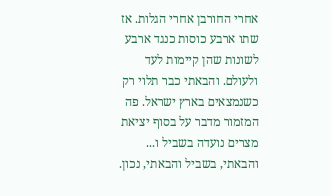אחרי החורבן אחרי הגלות. אז שתו ארבע כוסות כנגד ארבע לשונות שהן קיימות לעד ולעולם. והבאתי כבר תלוי רק כשנמצאים בארץ ישראל. פה המזמור מדבר על בסוף יציאת מצרים נועדה בשביל ו... והבאתי, בשביל והבאתי, נכון.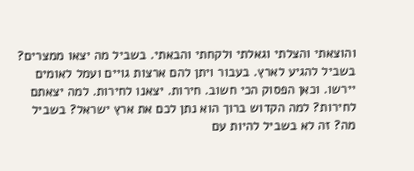והוצאתי והצלתי וגאלתי ולקחתי והבאתי. בשביל מה יצאו ממצרים? בשביל להגיע לארץ. בעבור ויתן להם ארצות גויים ועמל לאומים יירשו. וכאן הפסוק הכי חשוב. חירות. יצאנו לחירות. למה יצאתם לחירות? למה הקדוש ברוך הוא נתן לכם את ארץ ישראל? בשביל מה? זה לא בשביל להיות עם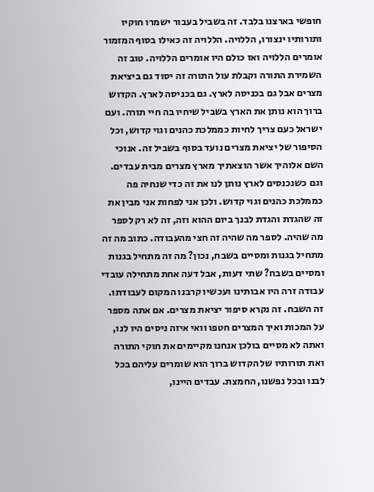חופשי בארצנו בלבד. זה בשביל בעבור ישמרו חוקיו ותורותיו ינצורו, הללויה. הללויה זה כאילו בסוף המזמור אומרים הללויה ואז כולם היו אומרים הללויה. טוב זה השמירת התורה וקבלת עול התורה זה יסוד גם ביציאת מצרים אבל גם בכניסה לארץ. גם בכניסה לארץ. הקדוש ברוך הוא נותן את הארץ בשביל שיחיו בה חיי תורה. ועם ישראל כעם צריך לחיות כממלכת כהנים וגוי קדוש, וכל הסיפור של יציאת מצרים נועד בסוף בשביל זה. אנוכי השם אלוהיך אשר הוצאתיך מארץ מצרים מבית עבדים. וגם כשנכנסים לארץ נותן לנו את זה כדי שנחיה פה כממלכת כהנים וגוי קדוש. ולכן אני לפחות אני מבין את זה שהגדת והגדת לבנך ביום ההוא וזה, זה לא רק לספר מה שהיה. לספר מה שהיה זה חצי מהעבודה. כתוב מה זה מתחיל בגנות ומסיים בשבח, נכון? מה זה מתחיל בגנות ומסיים בשבח? שתי דעות, אבל דעה אחת מתחילה עובדי עבודה זרה היו אבותינו ועכשיו קרבנו המקום לעבודתו. זה השבח. זה נקרא סיפור יציאת מצרים. אם אתה מספר על המכות ואיך המצרים חטפו וואי איזה ניסים היו לנו, ואתה לא מסיים בולכן אנחנו מקיימים את חוקי התורה ואת תורותיו של הקדוש ברוך הוא שומרים עליהם בכל לבנו ובכל נפשנו, החמצת. עבדים היינו,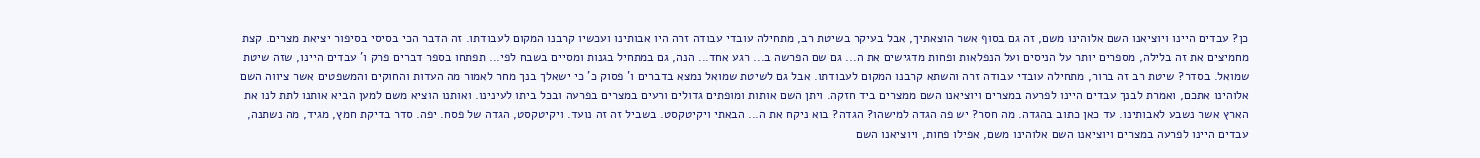כן? עבדים היינו ויוציאנו השם אלוהינו משם, זה גם בסוף אשר הוצאתיך, אבל בעיקר בשיטת רב, מתחילה עובדי עבודה זרה היו אבותינו ועכשיו קרבנו המקום לעבודתו. זה הדבר הכי בסיסי בסיפור יציאת מצרים. קצת מחמיצים את זה בלילה, מספרים יותר על הניסים ועל הנפלאות ופחות מדגישים את ה... גם שם הפרשה ב... רגע אחד... הנה, גם במתחיל בגנות ומסיים בשבח לפי... תפתחו בספר דברים פרק ו' עבדים היינו, שזה שיטת שמואל. בסדר? שיטת רב זה ברור, מתחילה עובדי עבודה זרה והשתא קרבנו המקום לעבודתו. אבל גם לשיטת שמואל נמצא בדברים ו' פסוק כ' כי ישאלך בנך מחר לאמור מה העדות והחוקים והמשפטים אשר ציווה השם אלוהינו אתכם, ואמרת לבנך עבדים היינו לפרעה במצרים ויוציאנו השם ממצרים ביד חזקה. ויתן השם אותות ומופתים גדולים ורעים במצרים בפרעה ובכל ביתו לעינינו. ואותנו הוציא משם למען הביא אותנו לתת לנו את הארץ אשר נשבע לאבותינו. עד כאן כתוב בהגדה. מה חסר? יש פה הגדה למישהו? הגדה? בוא ניקח את ה... הבאתי ויקיטקסט. בשביל זה זה נועד. ויקיטקסט, הגדה של פסח. יפה. סדר בדיקת חמץ, מגיד, מה נשתנה, עבדים היינו לפרעה במצרים ויוציאנו השם אלוהינו משם, אפילו פחות, ויוציאנו השם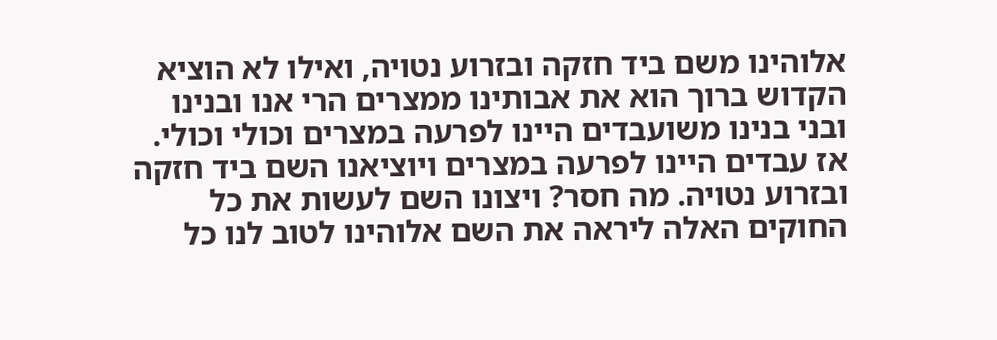אלוהינו משם ביד חזקה ובזרוע נטויה, ואילו לא הוציא הקדוש ברוך הוא את אבותינו ממצרים הרי אנו ובנינו ובני בנינו משועבדים היינו לפרעה במצרים וכולי וכולי. אז עבדים היינו לפרעה במצרים ויוציאנו השם ביד חזקה ובזרוע נטויה. מה חסר? ויצונו השם לעשות את כל החוקים האלה ליראה את השם אלוהינו לטוב לנו כל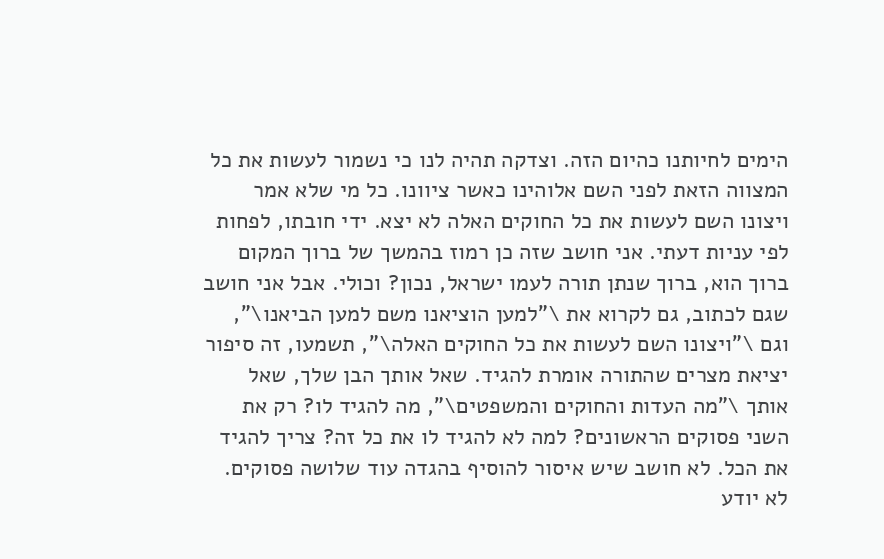הימים לחיותנו כהיום הזה. וצדקה תהיה לנו כי נשמור לעשות את כל המצווה הזאת לפני השם אלוהינו כאשר ציוונו. כל מי שלא אמר ויצונו השם לעשות את כל החוקים האלה לא יצא. ידי חובתו, לפחות לפי עניות דעתי. אני חושב שזה כן רמוז בהמשך של ברוך המקום ברוך הוא, ברוך שנתן תורה לעמו ישראל, נכון? וכולי. אבל אני חושב שגם לכתוב, גם לקרוא את \"למען הוציאנו משם למען הביאנו\", וגם \"ויצונו השם לעשות את כל החוקים האלה\", תשמעו, זה סיפור יציאת מצרים שהתורה אומרת להגיד. שאל אותך הבן שלך, שאל אותך \"מה העדות והחוקים והמשפטים\", מה להגיד לו? רק את השני פסוקים הראשונים? למה לא להגיד לו את כל זה? צריך להגיד את הכל. לא חושב שיש איסור להוסיף בהגדה עוד שלושה פסוקים. לא יודע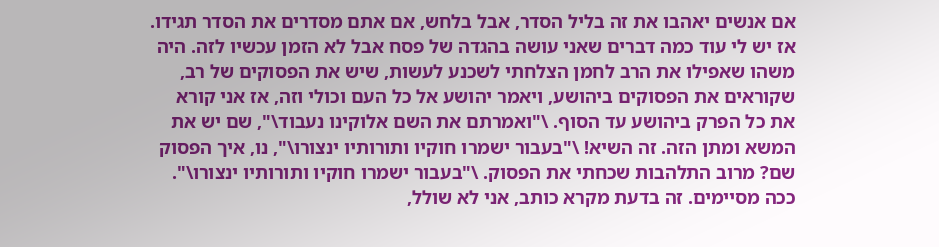אם אנשים יאהבו את זה בליל הסדר, אבל בלחש, אם אתם מסדרים את הסדר תגידו. אז יש לי עוד כמה דברים שאני עושה בהגדה של פסח אבל לא הזמן עכשיו לזה. היה משהו שאפילו את הרב לחמן הצלחתי לשכנע לעשות, שיש את הפסוקים של רב, שקוראים את הפסוקים ביהושע, ויאמר יהושע אל כל העם וכולי וזה, אז אני קורא את כל הפרק ביהושע עד הסוף. \"ואמרתם את השם אלוקינו נעבוד\", שם יש את המשא ומתן הזה. זה השיא! \"בעבור ישמרו חוקיו ותורותיו ינצורו\", נו, איך הפסוק שם? מרוב התלהבות שכחתי את הפסוק. \"בעבור ישמרו חוקיו ותורותיו ינצורו\". ככה מסיימים. זה בדעת מקרא כותב, אני לא שולל,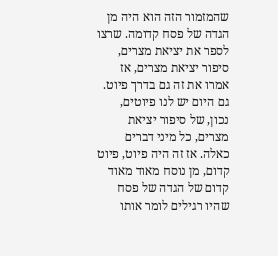שהמזמור הזה הוא היה מן הגדה של פסח קדומה. שרצו לספר את יציאת מצרים, סיפור יציאת מצרים, אז אמרו את זה גם בדרך פיוט. גם היום יש לנו פיוטים, נכון, של סיפור יציאת מצרים, כל מיני דברים כאלה. אז זה היה פיוט, פיוט קדום, מן נוסח מאוד מאוד קדום של הגדה של פסח שהיו רגילים לומר אותו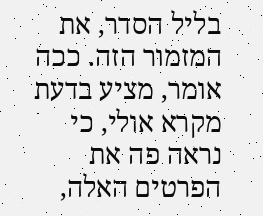בליל הסדר, את המזמור הזה. ככה אומר, מציע בדעת מקרא אולי, כי נראה פה את הפרטים האלה,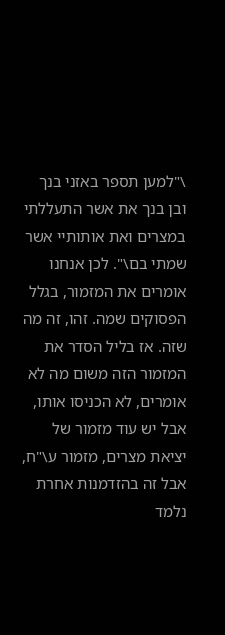\"למען תספר באזני בנך ובן בנך את אשר התעללתי במצרים ואת אותותיי אשר שמתי בם\". לכן אנחנו אומרים את המזמור, בגלל הפסוקים שמה. זהו, זה מה שזה. אז בליל הסדר את המזמור הזה משום מה לא אומרים, לא הכניסו אותו, אבל יש עוד מזמור של יציאת מצרים, מזמור ע\"ח, אבל זה בהזדמנות אחרת נלמד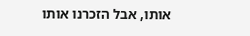אותו, אבל הזכרנו אותו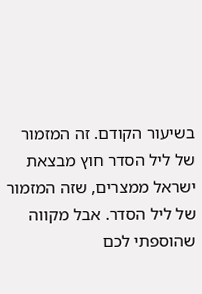בשיעור הקודם. זה המזמור של ליל הסדר חוץ מבצאת ישראל ממצרים, שזה המזמור של ליל הסדר. אבל מקווה שהוספתי לכם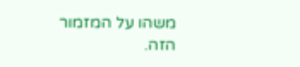משהו על המזמור הזה.